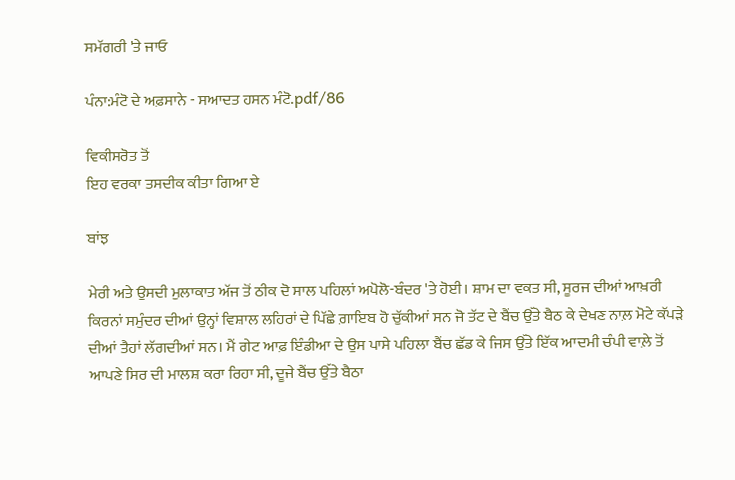ਸਮੱਗਰੀ 'ਤੇ ਜਾਓ

ਪੰਨਾ:ਮੰਟੋ ਦੇ ਅਫ਼ਸਾਨੇ - ਸਆਦਤ ਹਸਨ ਮੰਟੋ.pdf/86

ਵਿਕੀਸਰੋਤ ਤੋਂ
ਇਹ ਵਰਕਾ ਤਸਦੀਕ ਕੀਤਾ ਗਿਆ ਏ

ਬਾਂਝ

ਮੇਰੀ ਅਤੇ ਉਸਦੀ ਮੁਲਾਕਾਤ ਅੱਜ ਤੋਂ ਠੀਕ ਦੋ ਸਾਲ ਪਹਿਲਾਂ ਅਪੋਲੋ-ਬੰਦਰ 'ਤੇ ਹੋਈ। ਸ਼ਾਮ ਦਾ ਵਕਤ ਸੀ, ਸੂਰਜ ਦੀਆਂ ਆਖ਼ਰੀ ਕਿਰਨਾਂ ਸਮੁੰਦਰ ਦੀਆਂ ਉਨ੍ਹਾਂ ਵਿਸ਼ਾਲ ਲਹਿਰਾਂ ਦੇ ਪਿੱਛੇ ਗ਼ਾਇਬ ਹੋ ਚੁੱਕੀਆਂ ਸਨ ਜੋ ਤੱਟ ਦੇ ਬੈਂਚ ਉੱਤੇ ਬੈਠ ਕੇ ਦੇਖਣ ਨਾਲ਼ ਮੋਟੇ ਕੱਪੜੇ ਦੀਆਂ ਤੈਹਾਂ ਲੱਗਦੀਆਂ ਸਨ। ਮੈਂ ਗੇਟ ਆਫ਼ ਇੰਡੀਆ ਦੇ ਉਸ ਪਾਸੇ ਪਹਿਲਾ ਬੈਂਚ ਛੱਡ ਕੇ ਜਿਸ ਉੱਤੇ ਇੱਕ ਆਦਮੀ ਚੰਪੀ ਵਾਲ਼ੇ ਤੋਂ ਆਪਣੇ ਸਿਰ ਦੀ ਮਾਲਸ਼ ਕਰਾ ਰਿਹਾ ਸੀ, ਦੂਜੇ ਬੈਂਚ ਉੱਤੇ ਬੈਠਾ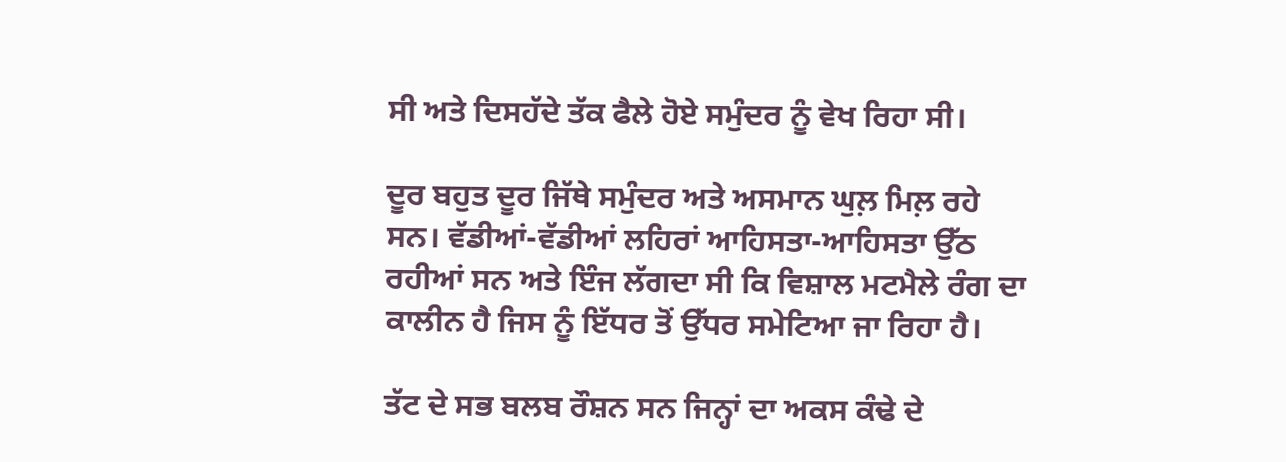ਸੀ ਅਤੇ ਦਿਸਹੱਦੇ ਤੱਕ ਫੈਲੇ ਹੋਏ ਸਮੁੰਦਰ ਨੂੰ ਵੇਖ ਰਿਹਾ ਸੀ।

ਦੂਰ ਬਹੁਤ ਦੂਰ ਜਿੱਥੇ ਸਮੁੰਦਰ ਅਤੇ ਅਸਮਾਨ ਘੁਲ਼ ਮਿਲ਼ ਰਹੇ ਸਨ। ਵੱਡੀਆਂ-ਵੱਡੀਆਂ ਲਹਿਰਾਂ ਆਹਿਸਤਾ-ਆਹਿਸਤਾ ਉੱਠ ਰਹੀਆਂ ਸਨ ਅਤੇ ਇੰਜ ਲੱਗਦਾ ਸੀ ਕਿ ਵਿਸ਼ਾਲ ਮਟਮੈਲੇ ਰੰਗ ਦਾ ਕਾਲੀਨ ਹੈ ਜਿਸ ਨੂੰ ਇੱਧਰ ਤੋਂ ਉੱਧਰ ਸਮੇਟਿਆ ਜਾ ਰਿਹਾ ਹੈ।

ਤੱਟ ਦੇ ਸਭ ਬਲਬ ਰੌਸ਼ਨ ਸਨ ਜਿਨ੍ਹਾਂ ਦਾ ਅਕਸ ਕੰਢੇ ਦੇ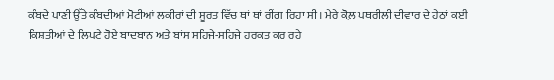ਕੰਬਦੇ ਪਾਣੀ ਉੱਤੇ ਕੰਬਦੀਆਂ ਮੋਟੀਆਂ ਲਕੀਰਾਂ ਦੀ ਸੂਰਤ ਵਿੱਚ ਥਾਂ ਥਾਂ ਰੀਂਗ ਰਿਹਾ ਸੀ। ਮੇਰੇ ਕੋਲ਼ ਪਥਰੀਲੀ ਦੀਵਾਰ ਦੇ ਹੇਠਾਂ ਕਈ ਕਿਸ਼ਤੀਆਂ ਦੇ ਲਿਪਟੇ ਹੋਏ ਬਾਦਬਾਨ ਅਤੇ ਬਾਂਸ ਸਹਿਜੇ-ਸਹਿਜੇ ਹਰਕਤ ਕਰ ਰਹੇ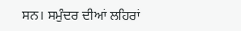ਸਨ। ਸਮੁੰਦਰ ਦੀਆਂ ਲਹਿਰਾਂ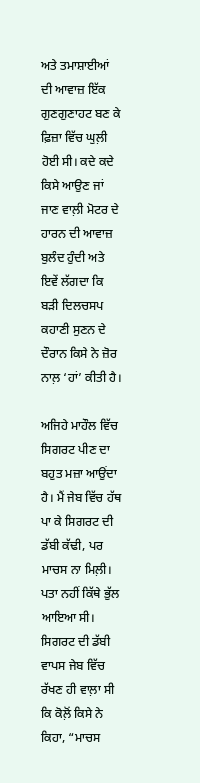ਅਤੇ ਤਮਾਸ਼ਾਈਆਂ ਦੀ ਆਵਾਜ਼ ਇੱਕ ਗੁਣਗੁਣਾਹਟ ਬਣ ਕੇ ਫ਼ਿਜ਼ਾ ਵਿੱਚ ਘੁਲ਼ੀ ਹੋਈ ਸੀ। ਕਦੇ ਕਦੇ ਕਿਸੇ ਆਉਣ ਜਾਂ ਜਾਣ ਵਾਲ਼ੀ ਮੋਟਰ ਦੇ ਹਾਰਨ ਦੀ ਆਵਾਜ਼ ਬੁਲੰਦ ਹੁੰਦੀ ਅਤੇ ਇਵੇਂ ਲੱਗਦਾ ਕਿ ਬੜੀ ਦਿਲਚਸਪ ਕਹਾਣੀ ਸੁਣਨ ਦੇ ਦੌਰਾਨ ਕਿਸੇ ਨੇ ਜ਼ੋਰ ਨਾਲ਼ ‘ਹਾਂ’ ਕੀਤੀ ਹੈ।

ਅਜਿਹੇ ਮਾਹੌਲ ਵਿੱਚ ਸਿਗਰਟ ਪੀਣ ਦਾ ਬਹੁਤ ਮਜ਼ਾ ਆਉਂਦਾ ਹੈ। ਮੈਂ ਜੇਬ ਵਿੱਚ ਹੱਥ ਪਾ ਕੇ ਸਿਗਰਟ ਦੀ ਡੱਬੀ ਕੱਢੀ, ਪਰ ਮਾਚਸ ਨਾ ਮਿਲ਼ੀ। ਪਤਾ ਨਹੀਂ ਕਿੱਥੇ ਭੁੱਲ ਆਇਆ ਸੀ। ਸਿਗਰਟ ਦੀ ਡੱਬੀ ਵਾਪਸ ਜੇਬ ਵਿੱਚ ਰੱਖਣ ਹੀ ਵਾਲ਼ਾ ਸੀ ਕਿ ਕੋਲ਼ੋਂ ਕਿਸੇ ਨੇ ਕਿਹਾ, “ਮਾਚਸ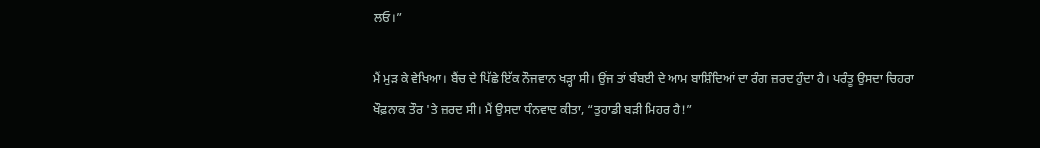ਲਓ।”

ਮੈਂ ਮੁੜ ਕੇ ਵੇਖਿਆ। ਬੈਂਚ ਦੇ ਪਿੱਛੇ ਇੱਕ ਨੌਜਵਾਨ ਖੜ੍ਹਾ ਸੀ। ਉਂਜ ਤਾਂ ਬੰਬਈ ਦੇ ਆਮ ਬਾਸ਼ਿੰਦਿਆਂ ਦਾ ਰੰਗ ਜ਼ਰਦ ਹੁੰਦਾ ਹੈ। ਪਰੰਤੂ ਉਸਦਾ ਚਿਹਰਾ ਖੌਫ਼ਨਾਕ ਤੌਰ 'ਤੇ ਜ਼ਰਦ ਸੀ। ਮੈਂ ਉਸਦਾ ਧੰਨਵਾਦ ਕੀਤਾ, “ਤੁਹਾਡੀ ਬੜੀ ਮਿਹਰ ਹੈ!”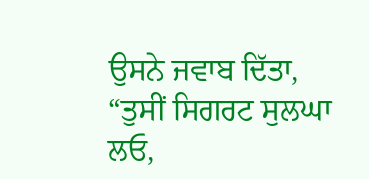ਉਸਨੇ ਜਵਾਬ ਦਿੱਤਾ, “ਤੁਸੀਂ ਸਿਗਰਟ ਸੁਲਘਾ ਲਓ,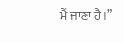ਮੈਂ ਜਾਣਾ ਹੈ।”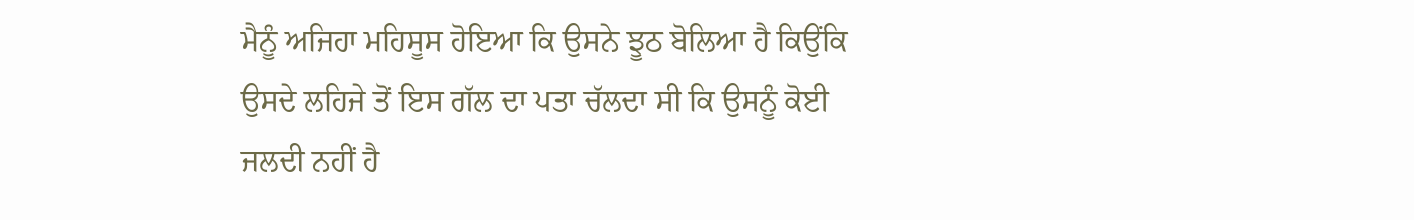ਮੈਨੂੰ ਅਜਿਹਾ ਮਹਿਸੂਸ ਹੋਇਆ ਕਿ ਉਸਨੇ ਝੂਠ ਬੋਲਿਆ ਹੈ ਕਿਉਂਕਿ ਉਸਦੇ ਲਹਿਜੇ ਤੋਂ ਇਸ ਗੱਲ ਦਾ ਪਤਾ ਚੱਲਦਾ ਸੀ ਕਿ ਉਸਨੂੰ ਕੋਈ ਜਲਦੀ ਨਹੀਂ ਹੈ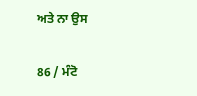ਅਤੇ ਨਾ ਉਸ

86 / ਮੰਟੋ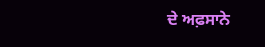ਦੇ ਅਫ਼ਸਾਨੇ